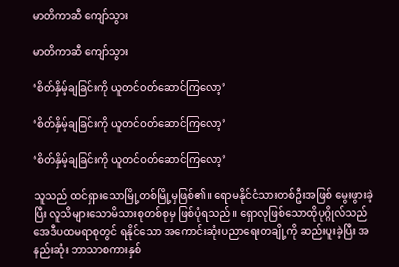မာတိကာဆီ ကျော်သွား

မာတိကာဆီ ကျော်သွား

‘စိတ်နှိမ့်ချခြင်းကို ယူတင်ဝတ်ဆောင်ကြလော့’

‘စိတ်နှိမ့်ချခြင်းကို ယူတင်ဝတ်ဆောင်ကြလော့’

‘စိတ်နှိမ့်ချခြင်းကို ယူတင်ဝတ်ဆောင်ကြလော့’

သူသည် ထင်ရှားသောမြို့တစ်မြို့မှဖြစ်၏။ ရောမနိုင်ငံသားတစ်ဦးအဖြစ် မွေးဖွားခဲ့ပြီး လူသိများသောမိသားစုတစ်စုမှ ဖြစ်ပုံရသည်။ ရှောလုဖြစ်သောထိုပုဂ္ဂိုလ်သည် အေဒီပထမရာစုတွင် ရနိုင်သော အကောင်းဆုံးပညာရေးတချို့ကို ဆည်းပူးခဲ့ပြီး အနည်းဆုံး ဘာသာစကားနှစ်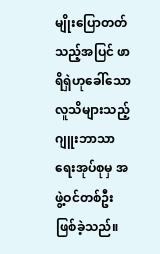မျိုးပြောတတ်သည့်အပြင် ဖာရိရှဲဟုခေါ်သော လူသိများသည့်ဂျူးဘာသာရေးအုပ်စုမှ အဖွဲ့ဝင်တစ်ဦးဖြစ်ခဲ့သည်။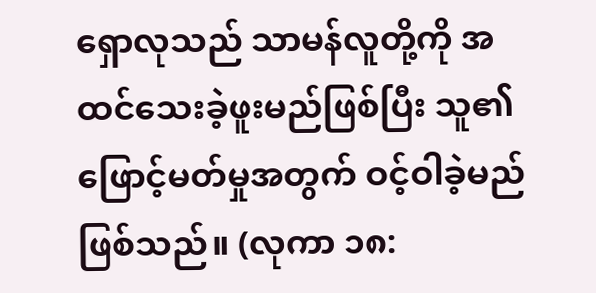ရှောလုသည် သာမန်လူတို့ကို အထင်သေးခဲ့ဖူးမည်ဖြစ်ပြီး သူ၏ဖြောင့်မတ်မှုအတွက် ဝင့်ဝါခဲ့မည်ဖြစ်သည်။ (လုကာ ၁၈: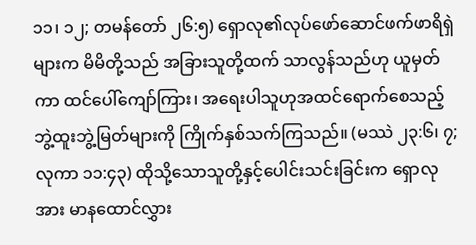၁၁၊ ၁၂; တမန်တော် ၂၆:၅) ရှောလု၏လုပ်ဖော်ဆောင်ဖက်ဖာရိရှဲများက မိမိတို့သည် အခြားသူတို့ထက် သာလွန်သည်ဟု ယူမှတ်ကာ ထင်ပေါ်ကျော်ကြား၊ အရေးပါသူဟုအထင်ရောက်စေသည့် ဘွဲ့ထူးဘွဲ့မြတ်များကို ကြိုက်နှစ်သက်ကြသည်။ (မဿဲ ၂၃:၆၊ ၇; လုကာ ၁၁:၄၃) ထိုသို့သောသူတို့နှင့်ပေါင်းသင်းခြင်းက ရှောလုအား မာနထောင်လွှား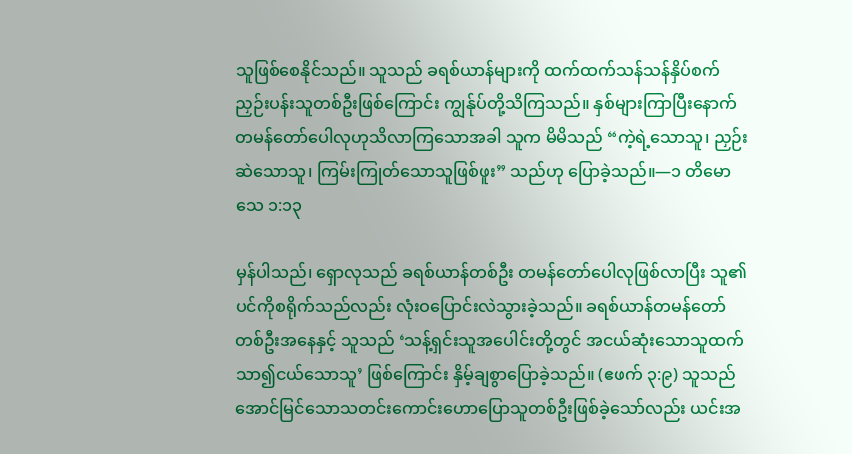သူဖြစ်စေနိုင်သည်။ သူသည် ခရစ်ယာန်များကို ထက်ထက်သန်သန်နှိပ်စက်ညှဉ်းပန်းသူတစ်ဦးဖြစ်ကြောင်း ကျွန်ုပ်တို့သိကြသည်။ နှစ်များကြာပြီးနောက် တမန်တော်ပေါလုဟုသိလာကြသောအခါ သူက မိမိသည် “ကဲ့ရဲ့သောသူ၊ ညှဉ်းဆဲသောသူ၊ ကြမ်းကြုတ်သောသူဖြစ်ဖူး” သည်ဟု ပြောခဲ့သည်။—၁ တိမောသေ ၁:၁၃

မှန်ပါသည်၊ ရှောလုသည် ခရစ်ယာန်တစ်ဦး တမန်တော်ပေါလုဖြစ်လာပြီး သူ၏ပင်ကိုစရိုက်သည်လည်း လုံးဝပြောင်းလဲသွားခဲ့သည်။ ခရစ်ယာန်တမန်တော်တစ်ဦးအနေနှင့် သူသည် ‘သန့်ရှင်းသူအပေါင်းတို့တွင် အငယ်ဆုံးသောသူထက်သာ၍ငယ်သောသူ’ ဖြစ်ကြောင်း နှိမ့်ချစွာပြောခဲ့သည်။ (ဧဖက် ၃:၉) သူသည် အောင်မြင်သောသတင်းကောင်းဟောပြောသူတစ်ဦးဖြစ်ခဲ့သော်လည်း ယင်းအ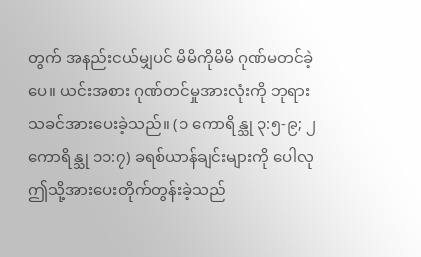တွက် အနည်းငယ်မျှပင် မိမိကိုမိမိ ဂုဏ်မတင်ခဲ့ပေ။ ယင်းအစား ဂုဏ်တင်မှုအားလုံးကို ဘုရားသခင်အားပေးခဲ့သည်။ (၁ ကောရိန္သု ၃:၅-၉; ၂ ကောရိန္သု ၁၁:၇) ခရစ်ယာန်ချင်းများကို ပေါလုဤသို့အားပေးတိုက်တွန်းခဲ့သည်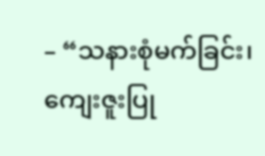– “သနားစုံမက်ခြင်း၊ ကျေးဇူးပြု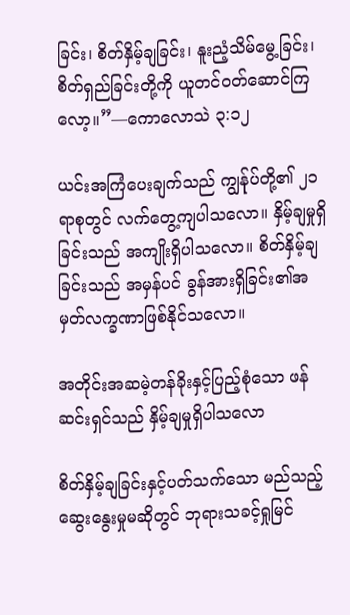ခြင်း၊ စိတ်နှိမ့်ချခြင်း၊ နူးညံ့သိမ်မွေ့ခြင်း၊ စိတ်ရှည်ခြင်းတို့ကို ယူတင်ဝတ်ဆောင်ကြလော့။”—ကောလောသဲ ၃:၁၂

ယင်းအကြံပေးချက်သည် ကျွန်ုပ်တို့၏ ၂၁ ရာစုတွင် လက်တွေ့ကျပါသလော။ နှိမ့်ချမှုရှိခြင်းသည် အကျိုးရှိပါသလော။ စိတ်နှိမ့်ချခြင်းသည် အမှန်ပင် ခွန်အားရှိခြင်း၏အမှတ်လက္ခဏာဖြစ်နိုင်သလော။

အတိုင်းအဆမဲ့တန်ခိုးနှင့်ပြည့်စုံသော ဖန်ဆင်းရှင်သည် နှိမ့်ချမှုရှိပါသလော

စိတ်နှိမ့်ချခြင်းနှင့်ပတ်သက်သော မည်သည့်ဆွေးနွေးမှုမဆိုတွင် ဘုရားသခင့်ရှုမြင်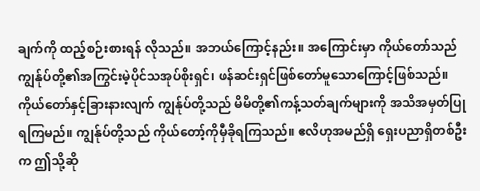ချက်ကို ထည့်စဉ်းစားရန် လိုသည်။ အဘယ်ကြောင့်နည်း။ အကြောင်းမှာ ကိုယ်တော်သည် ကျွန်ုပ်တို့၏အကြွင်းမဲ့ပိုင်သအုပ်စိုးရှင်၊ ဖန်ဆင်းရှင်ဖြစ်တော်မူသောကြောင့်ဖြစ်သည်။ ကိုယ်တော်နှင့်ခြားနားလျက် ကျွန်ုပ်တို့သည် မိမိတို့၏ကန့်သတ်ချက်များကို အသိအမှတ်ပြုရကြမည်။ ကျွန်ုပ်တို့သည် ကိုယ်တော့်ကိုမှီခိုရကြသည်။ ဧလိဟုအမည်ရှိ ရှေးပညာရှိတစ်ဦးက ဤသို့ဆို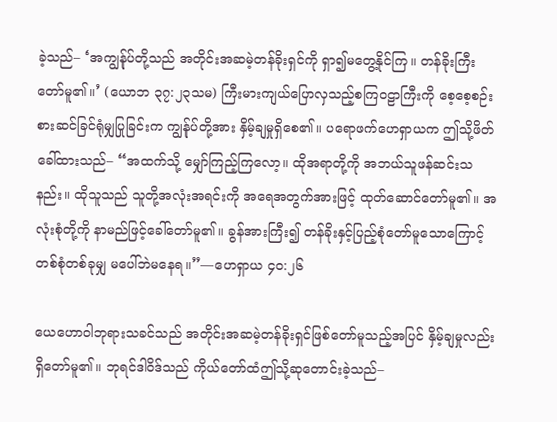ခဲ့သည်– ‘အကျွန်ုပ်တို့သည် အတိုင်းအဆမဲ့တန်ခိုးရှင်ကို ရှာ၍မတွေ့နိုင်ကြ။ တန်ခိုးကြီးတော်မူ၏။’ (ယောဘ ၃၇:၂၃သမ) ကြီးမားကျယ်ပြောလှသည့်စကြဝဠာကြီးကို စေ့စေ့စဉ်းစားဆင်ခြင်ရုံမျှပြုခြင်းက ကျွန်ုပ်တို့အား နှိမ့်ချမှုရှိစေ၏။ ပရောဖက်ဟေရှာယက ဤသို့ဖိတ်ခေါ်ထားသည်– “အထက်သို့ မျှော်ကြည့်ကြလော့။ ထိုအရာတို့ကို အဘယ်သူဖန်ဆင်းသနည်း။ ထိုသူသည် သူတို့အလုံးအရင်းကို အရေအတွက်အားဖြင့် ထုတ်ဆောင်တော်မူ၏။ အလုံးစုံတို့ကို နာမည်ဖြင့်ခေါ်တော်မူ၏။ ခွန်အားကြီး၍ တန်ခိုးနှင့်ပြည့်စုံတော်မူသောကြောင့် တစ်စုံတစ်ခုမျှ မပေါ်ဘဲမနေရ။”—ဟေရှာယ ၄၀:၂၆

ယေဟောဝါဘုရားသခင်သည် အတိုင်းအဆမဲ့တန်ခိုးရှင်ဖြစ်တော်မူသည့်အပြင် နှိမ့်ချမှုလည်း ရှိတော်မူ၏။ ဘုရင်ဒါဝိဒ်သည် ကိုယ်တော်ထံဤသို့ဆုတောင်းခဲ့သည်–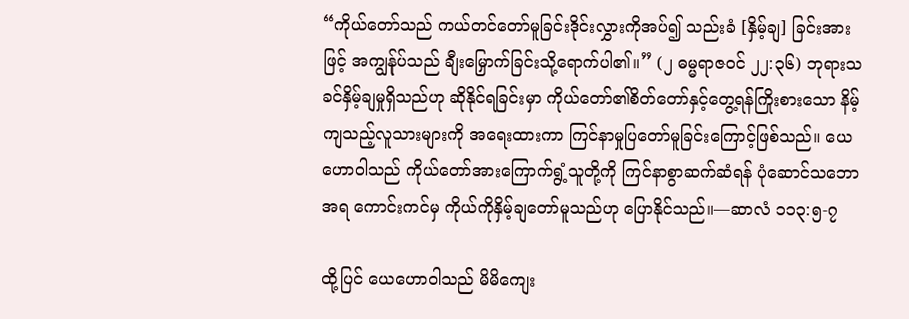“ကိုယ်တော်သည် ကယ်တင်တော်မူခြင်းဒိုင်းလွှားကိုအပ်၍ သည်းခံ [နှိမ့်ချ] ခြင်းအားဖြင့် အကျွန်ုပ်သည် ချီးမြှောက်ခြင်းသို့ရောက်ပါ၏။” (၂ ဓမ္မရာဇဝင် ၂၂:၃၆) ဘုရားသခင်နှိမ့်ချမှုရှိသည်ဟု ဆိုနိုင်ရခြင်းမှာ ကိုယ်တော်၏စိတ်တော်နှင့်တွေ့ရန်ကြိုးစားသော နိမ့်ကျသည့်လူသားများကို အရေးထားကာ ကြင်နာမှုပြတော်မူခြင်းကြောင့်ဖြစ်သည်။ ယေဟောဝါသည် ကိုယ်တော်အားကြောက်ရွံ့သူတို့ကို ကြင်နာစွာဆက်ဆံရန် ပုံဆောင်သဘောအရ ကောင်းကင်မှ ကိုယ်ကိုနှိမ့်ချတော်မူသည်ဟု ပြောနိုင်သည်။—ဆာလံ ၁၁၃:၅-၇

ထို့ပြင် ယေဟောဝါသည် မိမိကျေး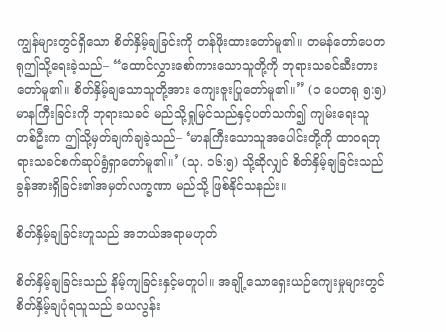ကျွန်များတွင်ရှိသော စိတ်နှိမ့်ချခြင်းကို တန်ဖိုးထားတော်မူ၏။ တမန်တော်ပေတရုဤသို့ရေးခဲ့သည်– “ထောင်လွှားစော်ကားသောသူတို့ကို ဘုရားသခင်ဆီးတားတော်မူ၏။ စိတ်နှိမ့်ချသောသူတို့အား ကျေးဇူးပြုတော်မူ၏။” (၁ ပေတရု ၅:၅) မာနကြီးခြင်းကို ဘုရားသခင် မည်သို့ရှုမြင်သည်နှင့်ပတ်သက်၍ ကျမ်းရေးသူတစ်ဦးက ဤသို့မှတ်ချက်ချခဲ့သည်– ‘မာနကြီးသောသူအပေါင်းတို့ကို ထာဝရဘုရားသခင်စက်ဆုပ်ရွံရှာတော်မူ၏။’ (သု. ၁၆:၅) သို့ဆိုလျှင် စိတ်နှိမ့်ချခြင်းသည် ခွန်အားရှိခြင်း၏အမှတ်လက္ခဏာ မည်သို့ ဖြစ်နိုင်သနည်း။

စိတ်နှိမ့်ချခြင်းဟူသည် အဘယ်အရာမဟုတ်

စိတ်နှိမ့်ချခြင်းသည် နိမ့်ကျခြင်းနှင့်မတူပါ။ အချို့သောရှေးယဉ်ကျေးမှုများတွင် စိတ်နှိမ့်ချပုံရသူသည် ခယလွန်း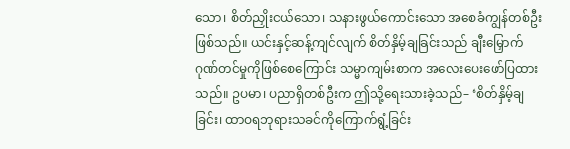သော၊ စိတ်ညှိုးငယ်သော၊ သနားဖွယ်ကောင်းသော အစေခံကျွန်တစ်ဦးဖြစ်သည်။ ယင်းနှင့်ဆန့်ကျင်လျက် စိတ်နှိမ့်ချခြင်းသည် ချီးမြှောက်ဂုဏ်တင်မှုကိုဖြစ်စေကြောင်း သမ္မာကျမ်းစာက အလေးပေးဖော်ပြထားသည်။ ဥပမာ၊ ပညာရှိတစ်ဦးက ဤသို့ရေးသားခဲ့သည်– ‘စိတ်နှိမ့်ချခြင်း၊ ထာဝရဘုရားသခင်ကိုကြောက်ရွံ့ခြင်း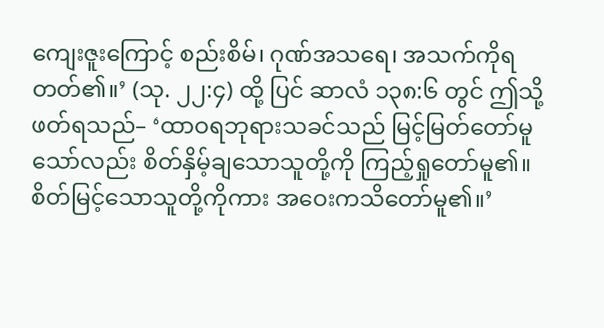ကျေးဇူးကြောင့် စည်းစိမ်၊ ဂုဏ်အသရေ၊ အသက်ကိုရတတ်၏။’ (သု. ၂၂:၄) ထို့ ပြင် ဆာလံ ၁၃၈:၆ တွင် ဤသို့ဖတ်ရသည်– ‘ထာဝရဘုရားသခင်သည် မြင့်မြတ်တော်မူသော်လည်း စိတ်နှိမ့်ချသောသူတို့ကို ကြည့်ရှုတော်မူ၏။ စိတ်မြင့်သောသူတို့ကိုကား အဝေးကသိတော်မူ၏။’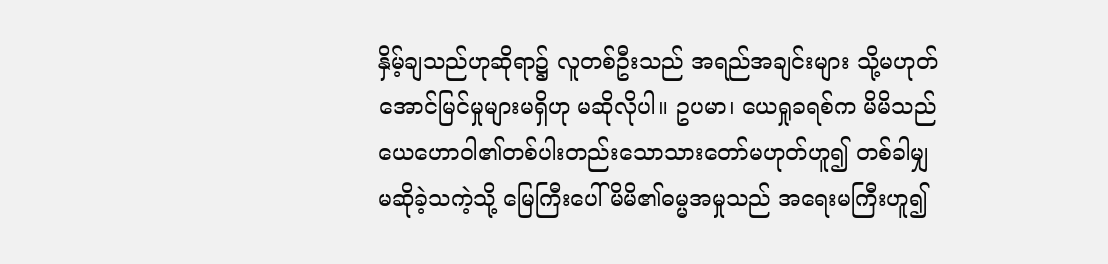နှိမ့်ချသည်ဟုဆိုရာ၌ လူတစ်ဦးသည် အရည်အချင်းများ သို့မဟုတ် အောင်မြင်မှုများမရှိဟု မဆိုလိုပါ။ ဥပမာ၊ ယေရှုခရစ်က မိမိသည် ယေဟောဝါ၏တစ်ပါးတည်းသောသားတော်မဟုတ်ဟူ၍ တစ်ခါမျှမဆိုခဲ့သကဲ့သို့ မြေကြီးပေါ် မိမိ၏ဓမ္မအမှုသည် အရေးမကြီးဟူ၍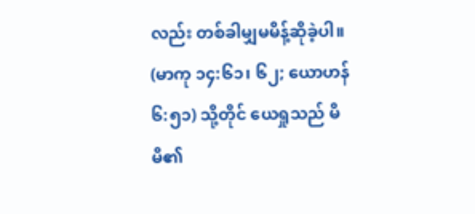လည်း တစ်ခါမျှမမိန့်ဆိုခဲ့ပါ။ (မာကု ၁၄:၆၁၊ ၆၂; ယောဟန် ၆:၅၁) သို့တိုင် ယေရှုသည် မိမိ၏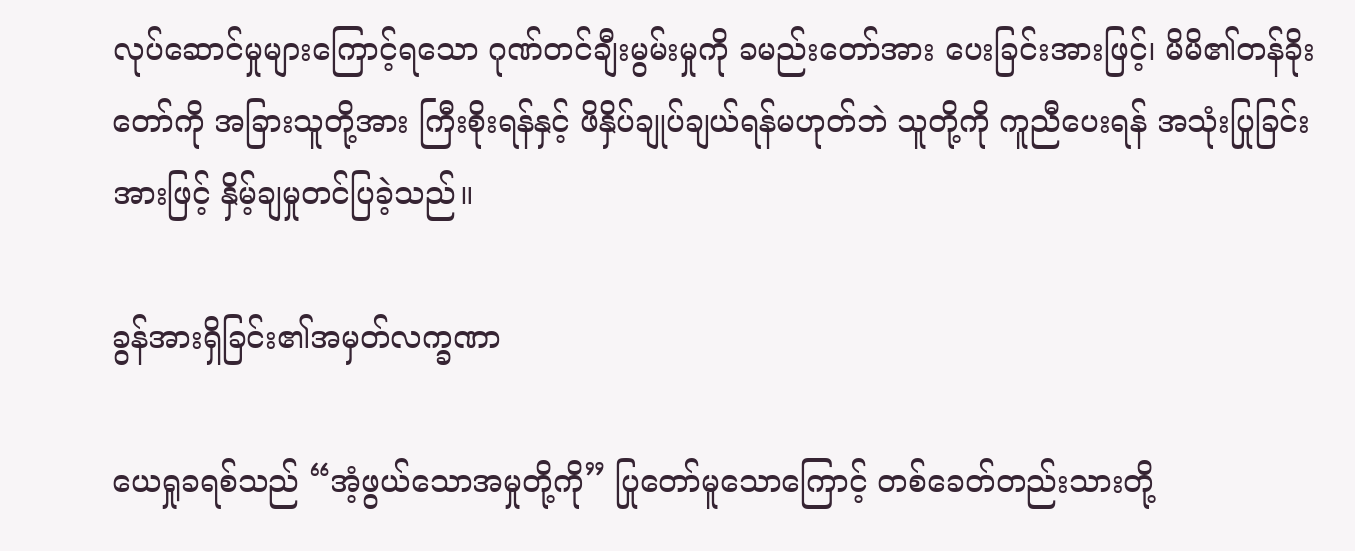လုပ်ဆောင်မှုများကြောင့်ရသော ဂုဏ်တင်ချီးမွမ်းမှုကို ခမည်းတော်အား ပေးခြင်းအားဖြင့်၊ မိမိ၏တန်ခိုးတော်ကို အခြားသူတို့အား ကြီးစိုးရန်နှင့် ဖိနှိပ်ချုပ်ချယ်ရန်မဟုတ်ဘဲ သူတို့ကို ကူညီပေးရန် အသုံးပြုခြင်းအားဖြင့် နှိမ့်ချမှုတင်ပြခဲ့သည်။

ခွန်အားရှိခြင်း၏အမှတ်လက္ခဏာ

ယေရှုခရစ်သည် “အံ့ဖွယ်သောအမှုတို့ကို” ပြုတော်မူသောကြောင့် တစ်ခေတ်တည်းသားတို့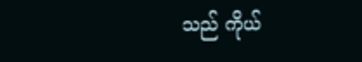သည် ကိုယ်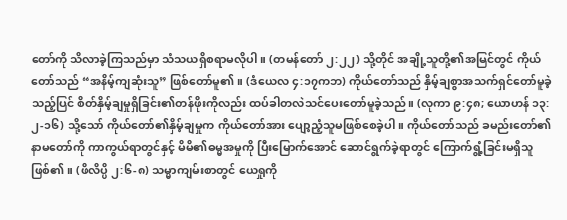တော်ကို သိလာခဲ့ကြသည်မှာ သံသယရှိစရာမလိုပါ။ (တမန်တော် ၂:၂၂) သို့တိုင် အချို့သူတို့၏အမြင်တွင် ကိုယ်တော်သည် “အနိမ့်ကျဆုံးသူ” ဖြစ်တော်မူ၏။ (ဒံယေလ ၄:၁၇ကဘ) ကိုယ်တော်သည် နှိမ့်ချစွာအသက်ရှင်တော်မူခဲ့သည့်ပြင် စိတ်နှိမ့်ချမှုရှိခြင်း၏တန်ဖိုးကိုလည်း ထပ်ခါတလဲသင်ပေးတော်မူခဲ့သည်။ (လုကာ ၉:၄၈; ယောဟန် ၁၃:၂-၁၆) သို့သော် ကိုယ်တော်၏နှိမ့်ချမှုက ကိုယ်တော်အား ပျော့ညံ့သူမဖြစ်စေခဲ့ပါ။ ကိုယ်တော်သည် ခမည်းတော်၏နာမတော်ကို ကာကွယ်ရာတွင်နှင့် မိမိ၏ဓမ္မအမှုကို ပြီးမြောက်အောင် ဆောင်ရွက်ခဲ့ရာတွင် ကြောက်ရွံ့ခြင်းမရှိသူဖြစ်၏။ (ဖိလိပ္ပိ ၂:၆-၈) သမ္မာကျမ်းစာတွင် ယေရှုကို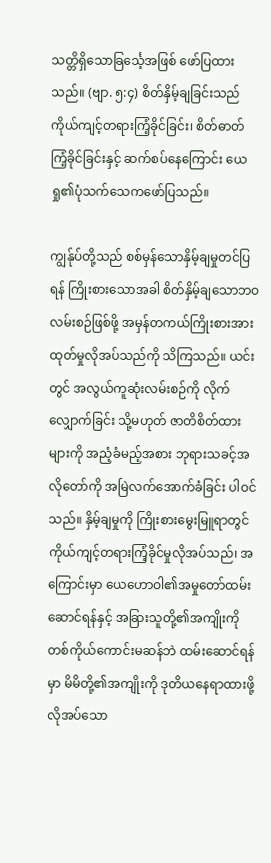သတ္တိရှိသောခြင်္သေ့အဖြစ် ဖော်ပြထားသည်။ (ဗျာ. ၅:၄) စိတ်နှိမ့်ချခြင်းသည် ကိုယ်ကျင့်တရားကြံ့ခိုင်ခြင်း၊ စိတ်ဓာတ်ကြံ့ခိုင်ခြင်းနှင့် ဆက်စပ်နေကြောင်း ယေရှု၏ပုံသက်သေကဖော်ပြသည်။

ကျွန်ုပ်တို့သည် စစ်မှန်သောနှိမ့်ချမှုတင်ပြရန် ကြိုးစားသောအခါ စိတ်နှိမ့်ချသောဘဝလမ်းစဉ်ဖြစ်ဖို့ အမှန်တကယ်ကြိုးစားအားထုတ်မှုလိုအပ်သည်ကို သိကြသည်။ ယင်းတွင် အလွယ်ကူဆုံးလမ်းစဉ်ကို လိုက်လျှောက်ခြင်း သို့မဟုတ် ဇာတိစိတ်ထားများကို အညံ့ခံမည့်အစား ဘုရားသခင့်အလိုတော်ကို အမြဲလက်အောက်ခံခြင်း ပါဝင်သည်။ နှိမ့်ချမှုကို ကြိုးစားမွေးမြူရာတွင် ကိုယ်ကျင့်တရားကြံ့ခိုင်မှုလိုအပ်သည်၊ အကြောင်းမှာ ယေဟောဝါ၏အမှုတော်ထမ်းဆောင်ရန်နှင့် အခြားသူတို့၏အကျိုးကို တစ်ကိုယ်ကောင်းမဆန်ဘဲ ထမ်းဆောင်ရန်မှာ မိမိတို့၏အကျိုးကို ဒုတိယနေရာထားဖို့ လိုအပ်သော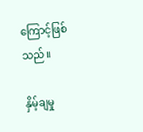ကြောင့်ဖြစ်သည်။

နှိမ့်ချမှု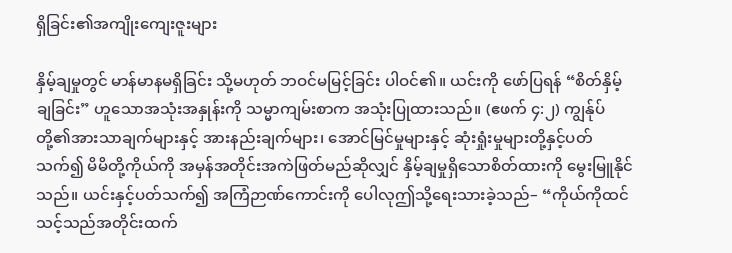ရှိခြင်း၏အကျိုးကျေးဇူးများ

နှိမ့်ချမှုတွင် မာန်မာနမရှိခြင်း သို့မဟုတ် ဘဝင်မမြင့်ခြင်း ပါဝင်၏။ ယင်းကို ဖော်ပြရန် “စိတ်နှိမ့်ချခြင်း” ဟူသောအသုံးအနှုန်းကို သမ္မာကျမ်းစာက အသုံးပြုထားသည်။ (ဧဖက် ၄:၂) ကျွန်ုပ်တို့၏အားသာချက်များနှင့် အားနည်းချက်များ၊ အောင်မြင်မှုများနှင့် ဆုံးရှုံးမှုများတို့နှင့်ပတ်သက်၍ မိမိတို့ကိုယ်ကို အမှန်အတိုင်းအကဲဖြတ်မည်ဆိုလျှင် နှိမ့်ချမှုရှိသောစိတ်ထားကို မွေးမြူနိုင်သည်။ ယင်းနှင့်ပတ်သက်၍ အကြံဉာဏ်ကောင်းကို ပေါလုဤသို့ရေးသားခဲ့သည်– “ကိုယ်ကိုထင်သင့်သည်အတိုင်းထက်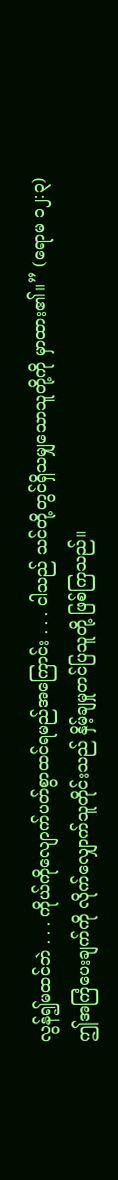လွန်၍မထင်ဘဲ . . . ကိုယ်ကိုလျောက်ပတ်စွာထင်ရမည်အကြောင်း . . . ငါသည် သင်တို့တွင်ရှိသမျှသောသူတို့ကို မှာထား၏။” (ရောမ ၁၂:၃) ဤအကြံပေးချက်ကို လိုက်လျှောက်သူတိုင်းသည် နှိမ့်ချမှုတင်ပြသူတို့ ဖြစ်ကြသည်။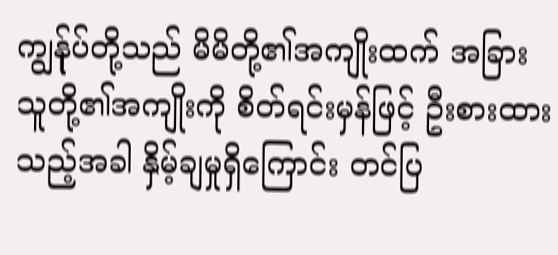ကျွန်ုပ်တို့သည် မိမိတို့၏အကျိုးထက် အခြားသူတို့၏အကျိုးကို စိတ်ရင်းမှန်ဖြင့် ဦးစားထားသည့်အခါ နှိမ့်ချမှုရှိကြောင်း တင်ပြ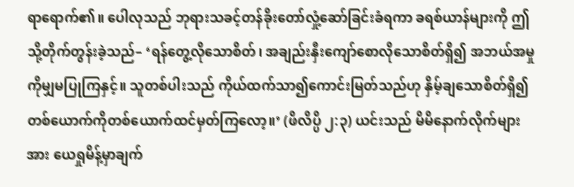ရာရောက်၏။ ပေါလုသည် ဘုရားသခင့်တန်ခိုးတော်လှုံ့ဆော်ခြင်းခံရကာ ခရစ်ယာန်များကို ဤသို့တိုက်တွန်းခဲ့သည်– ‘ရန်တွေ့လိုသောစိတ်၊ အချည်းနှီးကျော်စောလိုသောစိတ်ရှိ၍ အဘယ်အမှုကိုမျှမပြုကြနှင့်။ သူတစ်ပါးသည် ကိုယ်ထက်သာ၍ကောင်းမြတ်သည်ဟု နှိမ့်ချသောစိတ်ရှိ၍ တစ်ယောက်ကိုတစ်ယောက်ထင်မှတ်ကြလော့။’ (ဖိလိပ္ပိ ၂:၃) ယင်းသည် မိမိနောက်လိုက်များအား ယေရှုမိန့်မှာချက်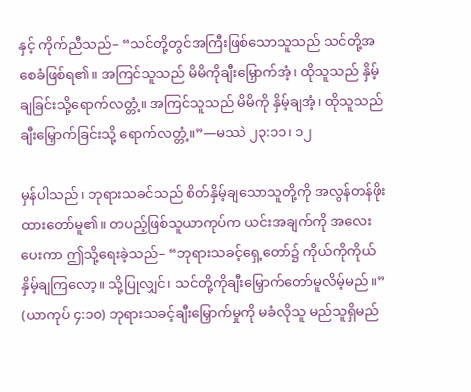နှင့် ကိုက်ညီသည်– “သင်တို့တွင်အကြီးဖြစ်သောသူသည် သင်တို့အစေခံဖြစ်ရ၏။ အကြင်သူသည် မိမိကိုချီးမြှောက်အံ့၊ ထိုသူသည် နှိမ့်ချခြင်းသို့ရောက်လတ္တံ့။ အကြင်သူသည် မိမိကို နှိမ့်ချအံ့၊ ထိုသူသည် ချီးမြှောက်ခြင်းသို့ ရောက်လတ္တံ့။”—မဿဲ ၂၃:၁၁၊ ၁၂

မှန်ပါသည်၊ ဘုရားသခင်သည် စိတ်နှိမ့်ချသောသူတို့ကို အလွန်တန်ဖိုးထားတော်မူ၏။ တပည့်ဖြစ်သူယာကုပ်က ယင်းအချက်ကို အလေးပေးကာ ဤသို့ရေးခဲ့သည်– “ဘုရားသခင့်ရှေ့တော်၌ ကိုယ်ကိုကိုယ်နှိမ့်ချကြလော့။ သို့ပြုလျှင်၊ သင်တို့ကိုချီးမြှောက်တော်မူလိမ့်မည်။” (ယာကုပ် ၄:၁၀) ဘုရားသခင့်ချီးမြှောက်မှုကို မခံလိုသူ မည်သူရှိမည်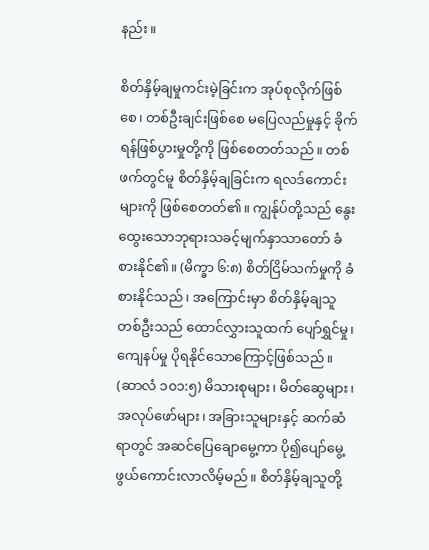နည်း။

စိတ်နှိမ့်ချမှုကင်းမဲ့ခြင်းက အုပ်စုလိုက်ဖြစ်စေ၊ တစ်ဦးချင်းဖြစ်စေ မပြေလည်မှုနှင့် ခိုက်ရန်ဖြစ်ပွားမှုတို့ကို ဖြစ်စေတတ်သည်။ တစ်ဖက်တွင်မူ စိတ်နှိမ့်ချခြင်းက ရလဒ်ကောင်းများကို ဖြစ်စေတတ်၏။ ကျွန်ုပ်တို့သည် နွေးထွေးသောဘုရားသခင့်မျက်နှာသာတော် ခံစားနိုင်၏။ (မိက္ခာ ၆:၈) စိတ်ငြိမ်သက်မှုကို ခံစားနိုင်သည်၊ အကြောင်းမှာ စိတ်နှိမ့်ချသူတစ်ဦးသည် ထောင်လွှားသူထက် ပျော်ရွှင်မှု၊ ကျေနပ်မှု ပိုရနိုင်သောကြောင့်ဖြစ်သည်။ (ဆာလံ ၁၀၁:၅) မိသားစုများ၊ မိတ်ဆွေများ၊ အလုပ်ဖော်များ၊ အခြားသူများနှင့် ဆက်ဆံရာတွင် အဆင်ပြေချောမွေ့ကာ ပို၍ပျော်မွေ့ဖွယ်ကောင်းလာလိမ့်မည်။ စိတ်နှိမ့်ချသူတို့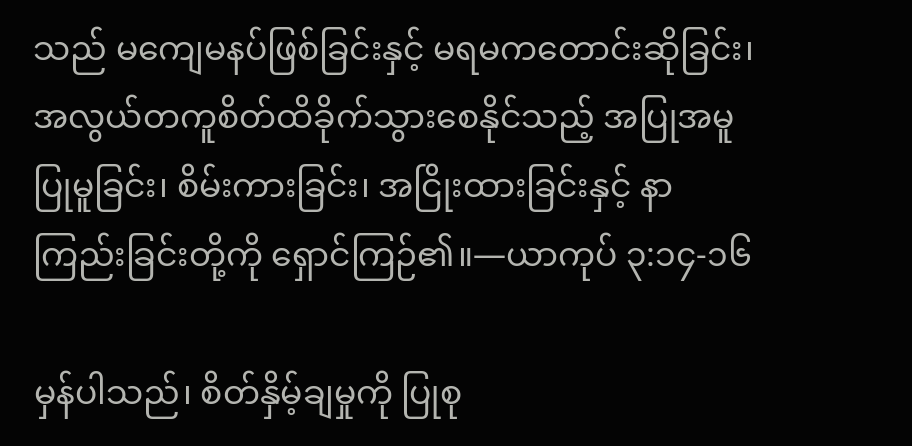သည် မကျေမနပ်ဖြစ်ခြင်းနှင့် မရမကတောင်းဆိုခြင်း၊ အလွယ်တကူစိတ်ထိခိုက်သွားစေနိုင်သည့် အပြုအမူ ပြုမူခြင်း၊ စိမ်းကားခြင်း၊ အငြိုးထားခြင်းနှင့် နာကြည်းခြင်းတို့ကို ရှောင်ကြဉ်၏။—ယာကုပ် ၃:၁၄-၁၆

မှန်ပါသည်၊ စိတ်နှိမ့်ချမှုကို ပြုစု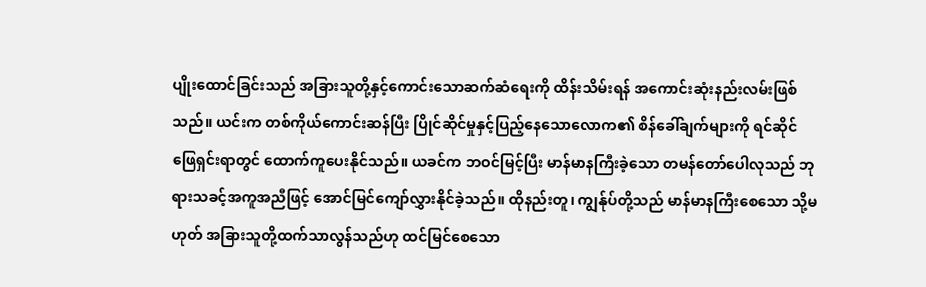ပျိုးထောင်ခြင်းသည် အခြားသူတို့နှင့်ကောင်းသောဆက်ဆံရေးကို ထိန်းသိမ်းရန် အကောင်းဆုံးနည်းလမ်းဖြစ်သည်။ ယင်းက တစ်ကိုယ်ကောင်းဆန်ပြီး ပြိုင်ဆိုင်မှုနှင့်ပြည့်နေသောလောက၏ စိန်ခေါ်ချက်များကို ရင်ဆိုင်ဖြေရှင်းရာတွင် ထောက်ကူပေးနိုင်သည်။ ယခင်က ဘဝင်မြင့်ပြီး မာန်မာနကြီးခဲ့သော တမန်တော်ပေါလုသည် ဘုရားသခင့်အကူအညီဖြင့် အောင်မြင်ကျော်လွှားနိုင်ခဲ့သည်။ ထိုနည်းတူ၊ ကျွန်ုပ်တို့သည် မာန်မာနကြီးစေသော သို့မဟုတ် အခြားသူတို့ထက်သာလွန်သည်ဟု ထင်မြင်စေသော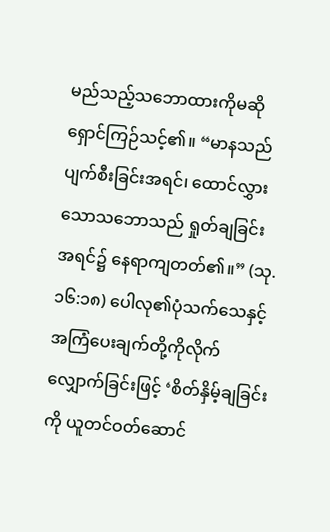မည်သည့်သဘောထားကိုမဆို ရှောင်ကြဉ်သင့်၏။ “မာနသည်ပျက်စီးခြင်းအရင်၊ ထောင်လွှားသောသဘောသည် ရှုတ်ချခြင်းအရင်၌ နေရာကျတတ်၏။” (သု. ၁၆:၁၈) ပေါလု၏ပုံသက်သေနှင့် အကြံပေးချက်တို့ကိုလိုက်လျှောက်ခြင်းဖြင့် ‘စိတ်နှိမ့်ချခြင်းကို ယူတင်ဝတ်ဆောင်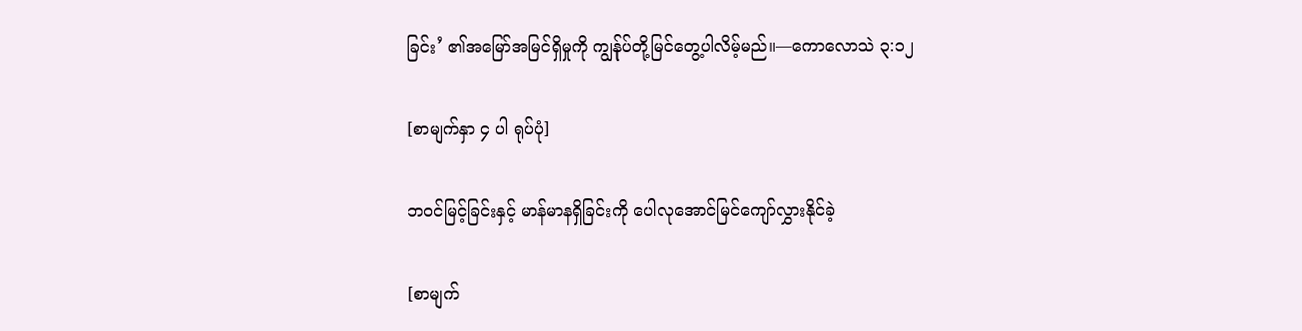ခြင်း’ ၏အမြော်အမြင်ရှိမှုကို ကျွန်ုပ်တို့မြင်တွေ့ပါလိမ့်မည်။—ကောလောသဲ ၃:၁၂

[စာမျက်နှာ ၄ ပါ ရုပ်ပုံ]

ဘဝင်မြင့်ခြင်းနှင့် မာန်မာနရှိခြင်းကို ပေါလုအောင်မြင်ကျော်လွှားနိုင်ခဲ့

[စာမျက်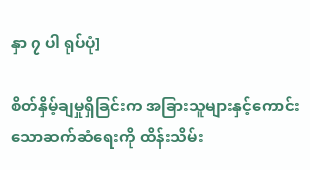နှာ ၇ ပါ ရုပ်ပုံ]

စိတ်နှိမ့်ချမှုရှိခြင်းက အခြားသူများနှင့်ကောင်းသောဆက်ဆံရေးကို ထိန်းသိမ်း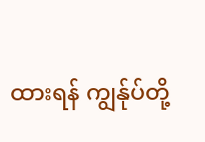ထားရန် ကျွန်ုပ်တို့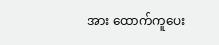အား ထောက်ကူပေး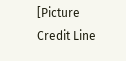[Picture Credit Line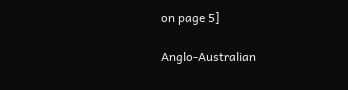on page 5]

Anglo-Australian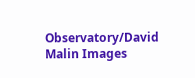Observatory/David Malin Images